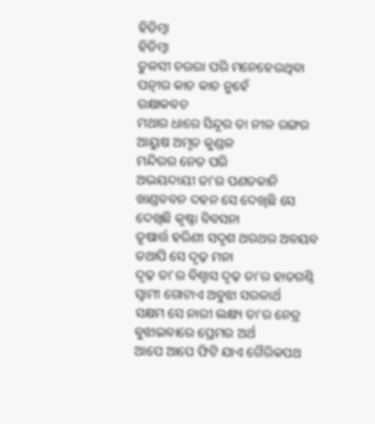ହିଡିମ୍ବା
ହିଡିମ୍ବା
ତୁଳସୀ ଚଉରା ପରି ମନେହେଉଥିବା
ପତ୍ନୀର କାଚ କାଚ ନୁହେଁ
ରକ୍ଷାକବଚ
ମଥାର ଧାରେ ସିନ୍ଦୂର ତା ନୀଳ ରଙ୍ଗର
ଆୟୁଷ ଅମୃତ କୁଣ୍ଡଳ
ମନ୍ଦିରର ନେତ ପରି
ଅଭୟଦାୟୀ ତା'ର ପଣତକାନି
ଖାଣ୍ଡବବନ ଦହନ ସେ ଦେଖିଛି ସେ
ଦେଖିଛି କୃଷ୍ଣା ବିବସନା
ତୃଷାର୍ତ୍ତ ହରିଣୀ ସଦୃଶ ଥରଥର ଅବୟବ
ତଥାପି ସେ ଦୃଢ଼ ମନା
ଦୃଢ଼ ତା'ର ବିଶ୍ୱାସ ଦୃଢ଼ ତା'ର ହାତଗଣ୍ଠି
ସ୍ୱାମୀ ଗୋଟାଏ ଅବୁଝା ସରଳାର୍ଥ
ସକ୍ଷମ ସେ ନାରୀ ଲକ୍ଷ୍ୟ ତା'ର ନେତ୍ର
ବୁଝାଇବାରେ ପ୍ରେମର ଅର୍ଥ
ଆପେ ଆପେ ଫିଟି ଯାଏ ଗୈରିକପଥ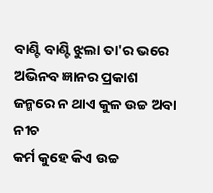ବାଣ୍ଟି ବାଣ୍ଟି ଝୁଲା ତା'ର ଭରେ
ଅଭିନବ ଜ୍ଞାନର ପ୍ରକାଶ
ଜନ୍ମରେ ନ ଥାଏ କୁଳ ଉଚ୍ଚ ଅବା ନୀଚ
କର୍ମ କୁହେ କିଏ ଉଚ୍ଚ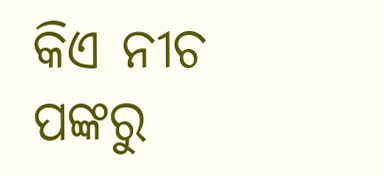କିଏ ନୀଚ
ପଙ୍କରୁ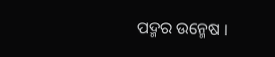ପଦ୍ମର ଉନ୍ମେଷ ।